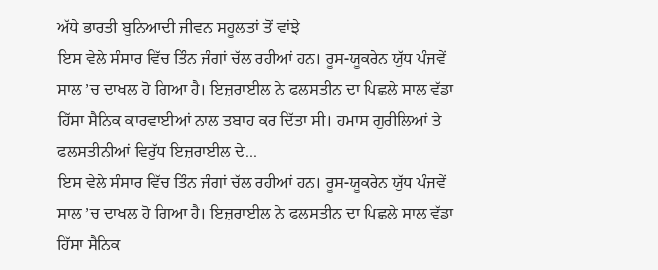ਅੱਧੇ ਭਾਰਤੀ ਬੁਨਿਆਦੀ ਜੀਵਨ ਸਹੂਲਤਾਂ ਤੋਂ ਵਾਂਝੇ
ਇਸ ਵੇਲੇ ਸੰਸਾਰ ਵਿੱਚ ਤਿੰਨ ਜੰਗਾਂ ਚੱਲ ਰਹੀਆਂ ਹਨ। ਰੂਸ-ਯੂਕਰੇਨ ਯੁੱਧ ਪੰਜਵੇਂ ਸਾਲ ’ਚ ਦਾਖਲ ਹੋ ਗਿਆ ਹੈ। ਇਜ਼ਰਾਈਲ ਨੇ ਫਲਸਤੀਨ ਦਾ ਪਿਛਲੇ ਸਾਲ ਵੱਡਾ ਹਿੱਸਾ ਸੈਨਿਕ ਕਾਰਵਾਈਆਂ ਨਾਲ ਤਬਾਹ ਕਰ ਦਿੱਤਾ ਸੀ। ਹਮਾਸ ਗੁਰੀਲਿਆਂ ਤੇ ਫਲਸਤੀਨੀਆਂ ਵਿਰੁੱਧ ਇਜ਼ਰਾਈਲ ਦੇ...
ਇਸ ਵੇਲੇ ਸੰਸਾਰ ਵਿੱਚ ਤਿੰਨ ਜੰਗਾਂ ਚੱਲ ਰਹੀਆਂ ਹਨ। ਰੂਸ-ਯੂਕਰੇਨ ਯੁੱਧ ਪੰਜਵੇਂ ਸਾਲ ’ਚ ਦਾਖਲ ਹੋ ਗਿਆ ਹੈ। ਇਜ਼ਰਾਈਲ ਨੇ ਫਲਸਤੀਨ ਦਾ ਪਿਛਲੇ ਸਾਲ ਵੱਡਾ ਹਿੱਸਾ ਸੈਨਿਕ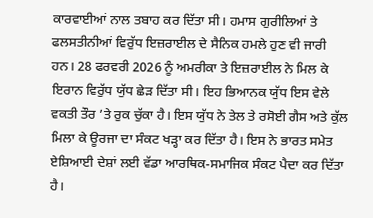ਕਾਰਵਾਈਆਂ ਨਾਲ ਤਬਾਹ ਕਰ ਦਿੱਤਾ ਸੀ। ਹਮਾਸ ਗੁਰੀਲਿਆਂ ਤੇ ਫਲਸਤੀਨੀਆਂ ਵਿਰੁੱਧ ਇਜ਼ਰਾਈਲ ਦੇ ਸੈਨਿਕ ਹਮਲੇ ਹੁਣ ਵੀ ਜਾਰੀ ਹਨ। 28 ਫਰਵਰੀ 2026 ਨੂੰ ਅਮਰੀਕਾ ਤੇ ਇਜ਼ਰਾਈਲ ਨੇ ਮਿਲ ਕੇ ਇਰਾਨ ਵਿਰੁੱਧ ਯੁੱਧ ਛੇੜ ਦਿੱਤਾ ਸੀ। ਇਹ ਭਿਆਨਕ ਯੁੱਧ ਇਸ ਵੇਲੇ ਵਕਤੀ ਤੌਰ ’ਤੇ ਰੁਕ ਚੁੱਕਾ ਹੈ। ਇਸ ਯੁੱਧ ਨੇ ਤੇਲ ਤੇ ਰਸੋਈ ਗੈਸ ਅਤੇ ਕੁੱਲ ਮਿਲਾ ਕੇ ਊਰਜਾ ਦਾ ਸੰਕਟ ਖੜ੍ਹਾ ਕਰ ਦਿੱਤਾ ਹੈ। ਇਸ ਨੇ ਭਾਰਤ ਸਮੇਤ ਏਸ਼ਿਆਈ ਦੇਸ਼ਾਂ ਲਈ ਵੱਡਾ ਆਰਥਿਕ-ਸਮਾਜਿਕ ਸੰਕਟ ਪੈਦਾ ਕਰ ਦਿੱਤਾ ਹੈ।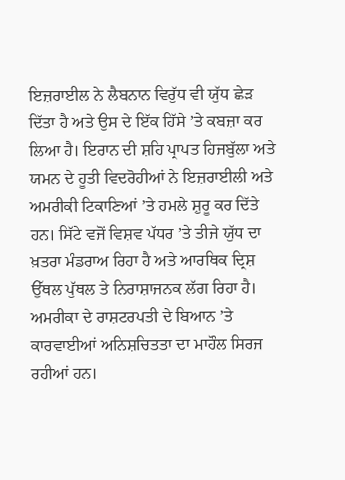ਇਜ਼ਰਾਈਲ ਨੇ ਲੈਬਨਾਨ ਵਿਰੁੱਧ ਵੀ ਯੁੱਧ ਛੇੜ ਦਿੱਤਾ ਹੈ ਅਤੇ ਉਸ ਦੇ ਇੱਕ ਹਿੱਸੇ ’ਤੇ ਕਬਜ਼ਾ ਕਰ ਲਿਆ ਹੈ। ਇਰਾਨ ਦੀ ਸ਼ਹਿ ਪ੍ਰਾਪਤ ਹਿਜਬੁੱਲਾ ਅਤੇ ਯਮਨ ਦੇ ਹੂਤੀ ਵਿਦਰੋਹੀਆਂ ਨੇ ਇਜ਼ਰਾਈਲੀ ਅਤੇ ਅਮਰੀਕੀ ਟਿਕਾਣਿਆਂ ’ਤੇ ਹਮਲੇ ਸ਼ੁਰੂ ਕਰ ਦਿੱਤੇ ਹਨ। ਸਿੱਟੇ ਵਜੋਂ ਵਿਸ਼ਵ ਪੱਧਰ ’ਤੇ ਤੀਜੇ ਯੁੱਧ ਦਾ ਖ਼ਤਰਾ ਮੰਡਰਾਅ ਰਿਹਾ ਹੈ ਅਤੇ ਆਰਥਿਕ ਦ੍ਰਿਸ਼ ਉੱਥਲ ਪੁੱਥਲ ਤੇ ਨਿਰਾਸ਼ਾਜਨਕ ਲੱਗ ਰਿਹਾ ਹੈ। ਅਮਰੀਕਾ ਦੇ ਰਾਸ਼ਟਰਪਤੀ ਦੇ ਬਿਆਨ ’ਤੇ ਕਾਰਵਾਈਆਂ ਅਨਿਸ਼ਚਿਤਤਾ ਦਾ ਮਾਹੌਲ ਸਿਰਜ ਰਹੀਆਂ ਹਨ।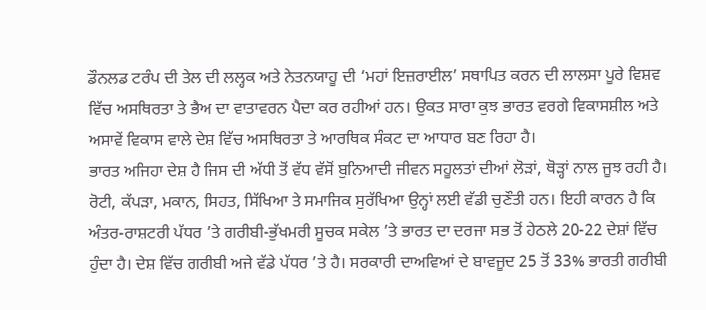ਡੌਨਲਡ ਟਰੰਪ ਦੀ ਤੇਲ ਦੀ ਲਲ੍ਹਕ ਅਤੇ ਨੇਤਨਯਾਹੂ ਦੀ ‘ਮਹਾਂ ਇਜ਼ਰਾਈਲ’ ਸਥਾਪਿਤ ਕਰਨ ਦੀ ਲਾਲਸਾ ਪੂਰੇ ਵਿਸ਼ਵ ਵਿੱਚ ਅਸਥਿਰਤਾ ਤੇ ਭੈਅ ਦਾ ਵਾਤਾਵਰਨ ਪੈਦਾ ਕਰ ਰਹੀਆਂ ਹਨ। ਉਕਤ ਸਾਰਾ ਕੁਝ ਭਾਰਤ ਵਰਗੇ ਵਿਕਾਸਸ਼ੀਲ ਅਤੇ ਅਸਾਵੇਂ ਵਿਕਾਸ ਵਾਲੇ ਦੇਸ਼ ਵਿੱਚ ਅਸਥਿਰਤਾ ਤੇ ਆਰਥਿਕ ਸੰਕਟ ਦਾ ਆਧਾਰ ਬਣ ਰਿਹਾ ਹੈ।
ਭਾਰਤ ਅਜਿਹਾ ਦੇਸ਼ ਹੈ ਜਿਸ ਦੀ ਅੱਧੀ ਤੋਂ ਵੱਧ ਵੱਸੋਂ ਬੁਨਿਆਦੀ ਜੀਵਨ ਸਹੂਲਤਾਂ ਦੀਆਂ ਲੋੜਾਂ, ਥੋੜ੍ਹਾਂ ਨਾਲ ਜੂਝ ਰਹੀ ਹੈ। ਰੋਟੀ, ਕੱਪੜਾ, ਮਕਾਨ, ਸਿਹਤ, ਸਿੱਖਿਆ ਤੇ ਸਮਾਜਿਕ ਸੁਰੱਖਿਆ ਉਨ੍ਹਾਂ ਲਈ ਵੱਡੀ ਚੁਣੌਤੀ ਹਨ। ਇਹੀ ਕਾਰਨ ਹੈ ਕਿ ਅੰਤਰ-ਰਾਸ਼ਟਰੀ ਪੱਧਰ ’ਤੇ ਗਰੀਬੀ-ਭੁੱਖਮਰੀ ਸੂਚਕ ਸਕੇਲ ’ਤੇ ਭਾਰਤ ਦਾ ਦਰਜਾ ਸਭ ਤੋਂ ਹੇਠਲੇ 20-22 ਦੇਸ਼ਾਂ ਵਿੱਚ ਹੁੰਦਾ ਹੈ। ਦੇਸ਼ ਵਿੱਚ ਗਰੀਬੀ ਅਜੇ ਵੱਡੇ ਪੱਧਰ ’ਤੇ ਹੈ। ਸਰਕਾਰੀ ਦਾਅਵਿਆਂ ਦੇ ਬਾਵਜੂਦ 25 ਤੋਂ 33% ਭਾਰਤੀ ਗਰੀਬੀ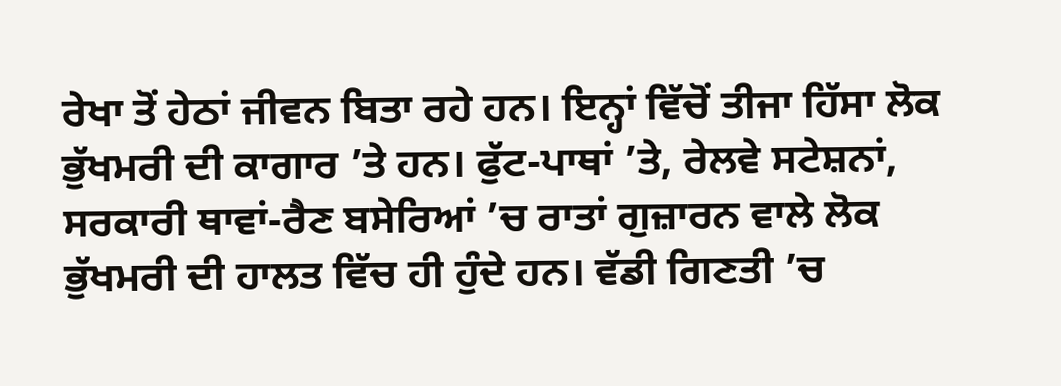ਰੇਖਾ ਤੋਂ ਹੇਠਾਂ ਜੀਵਨ ਬਿਤਾ ਰਹੇ ਹਨ। ਇਨ੍ਹਾਂ ਵਿੱਚੋਂ ਤੀਜਾ ਹਿੱਸਾ ਲੋਕ ਭੁੱਖਮਰੀ ਦੀ ਕਾਗਾਰ ’ਤੇ ਹਨ। ਫੁੱਟ-ਪਾਥਾਂ ’ਤੇ, ਰੇਲਵੇ ਸਟੇਸ਼ਨਾਂ, ਸਰਕਾਰੀ ਥਾਵਾਂ-ਰੈਣ ਬਸੇਰਿਆਂ ’ਚ ਰਾਤਾਂ ਗੁਜ਼ਾਰਨ ਵਾਲੇ ਲੋਕ ਭੁੱਖਮਰੀ ਦੀ ਹਾਲਤ ਵਿੱਚ ਹੀ ਹੁੰਦੇ ਹਨ। ਵੱਡੀ ਗਿਣਤੀ ’ਚ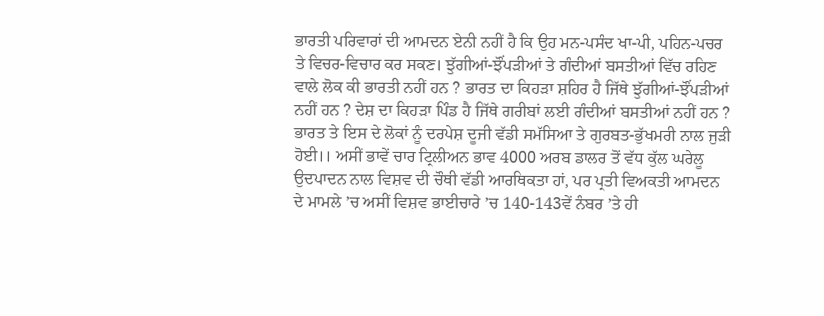ਭਾਰਤੀ ਪਰਿਵਾਰਾਂ ਦੀ ਆਮਦਨ ਏਨੀ ਨਹੀਂ ਹੈ ਕਿ ਉਹ ਮਨ-ਪਸੰਦ ਖਾ-ਪੀ, ਪਹਿਨ-ਪਚਰ ਤੇ ਵਿਚਰ-ਵਿਚਾਰ ਕਰ ਸਕਣ। ਝੁੱਗੀਆਂ-ਝੌਂਪੜੀਆਂ ਤੇ ਗੰਦੀਆਂ ਬਸਤੀਆਂ ਵਿੱਚ ਰਹਿਣ ਵਾਲੇ ਲੋਕ ਕੀ ਭਾਰਤੀ ਨਹੀਂ ਹਨ ? ਭਾਰਤ ਦਾ ਕਿਹੜਾ ਸ਼ਹਿਰ ਹੈ ਜਿੱਥੇ ਝੁੱਗੀਆਂ-ਝੌਂਪੜੀਆਂ ਨਹੀਂ ਹਨ ? ਦੇਸ਼ ਦਾ ਕਿਹੜਾ ਪਿੰਡ ਹੈ ਜਿੱਥੇ ਗਰੀਬਾਂ ਲਈ ਗੰਦੀਆਂ ਬਸਤੀਆਂ ਨਹੀਂ ਹਨ ?
ਭਾਰਤ ਤੇ ਇਸ ਦੇ ਲੋਕਾਂ ਨੂੰ ਦਰਪੇਸ਼ ਦੂਜੀ ਵੱਡੀ ਸਮੱਸਿਆ ਤੇ ਗੁਰਬਤ-ਭੁੱਖਮਰੀ ਨਾਲ ਜੁੜੀ ਹੋਈ।। ਅਸੀਂ ਭਾਵੇਂ ਚਾਰ ਟ੍ਰਿਲੀਅਨ ਭਾਵ 4000 ਅਰਬ ਡਾਲਰ ਤੋਂ ਵੱਧ ਕੁੱਲ ਘਰੇਲੂ ਉਦਪਾਦਨ ਨਾਲ ਵਿਸ਼ਵ ਦੀ ਚੌਥੀ ਵੱਡੀ ਆਰਥਿਕਤਾ ਹਾਂ, ਪਰ ਪ੍ਰਤੀ ਵਿਅਕਤੀ ਆਮਦਨ ਦੇ ਮਾਮਲੇ ’ਚ ਅਸੀਂ ਵਿਸ਼ਵ ਭਾਈਚਾਰੇ ’ਚ 140-143ਵੇਂ ਨੰਬਰ ’ਤੇ ਹੀ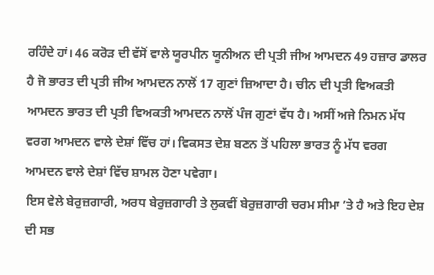ਰਹਿੰਦੇ ਹਾਂ। 46 ਕਰੋੜ ਦੀ ਵੱਸੋਂ ਵਾਲੇ ਯੂਰਪੀਨ ਯੂਨੀਅਨ ਦੀ ਪ੍ਰਤੀ ਜੀਅ ਆਮਦਨ 49 ਹਜ਼ਾਰ ਡਾਲਰ ਹੈ ਜੋ ਭਾਰਤ ਦੀ ਪ੍ਰਤੀ ਜੀਅ ਆਮਦਨ ਨਾਲੋਂ 17 ਗੁਣਾਂ ਜ਼ਿਆਦਾ ਹੈ। ਚੀਨ ਦੀ ਪ੍ਰਤੀ ਵਿਅਕਤੀ ਆਮਦਨ ਭਾਰਤ ਦੀ ਪ੍ਰਤੀ ਵਿਅਕਤੀ ਆਮਦਨ ਨਾਲੋਂ ਪੰਜ ਗੁਣਾਂ ਵੱਧ ਹੈ। ਅਸੀਂ ਅਜੇ ਨਿਮਨ ਮੱਧ ਵਰਗ ਆਮਦਨ ਵਾਲੇ ਦੇਸ਼ਾਂ ਵਿੱਚ ਹਾਂ। ਵਿਕਸਤ ਦੇਸ਼ ਬਣਨ ਤੋਂ ਪਹਿਲਾ ਭਾਰਤ ਨੂੰ ਮੱਧ ਵਰਗ ਆਮਦਨ ਵਾਲੇ ਦੇਸ਼ਾਂ ਵਿੱਚ ਸ਼ਾਮਲ ਹੋਣਾ ਪਵੇਗਾ।
ਇਸ ਵੇਲੇ ਬੇਰੁਜ਼ਗਾਰੀ, ਅਰਧ ਬੇਰੁਜ਼ਗਾਰੀ ਤੇ ਲੁਕਵੀਂ ਬੇਰੁਜ਼ਗਾਰੀ ਚਰਮ ਸੀਮਾ ’ਤੇ ਹੈ ਅਤੇ ਇਹ ਦੇਸ਼ ਦੀ ਸਭ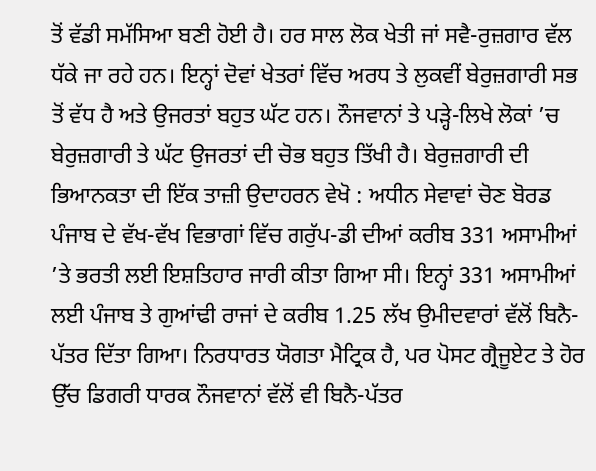ਤੋਂ ਵੱਡੀ ਸਮੱਸਿਆ ਬਣੀ ਹੋਈ ਹੈ। ਹਰ ਸਾਲ ਲੋਕ ਖੇਤੀ ਜਾਂ ਸਵੈ-ਰੁਜ਼ਗਾਰ ਵੱਲ ਧੱਕੇ ਜਾ ਰਹੇ ਹਨ। ਇਨ੍ਹਾਂ ਦੋਵਾਂ ਖੇਤਰਾਂ ਵਿੱਚ ਅਰਧ ਤੇ ਲੁਕਵੀਂ ਬੇਰੁਜ਼ਗਾਰੀ ਸਭ ਤੋਂ ਵੱਧ ਹੈ ਅਤੇ ਉਜਰਤਾਂ ਬਹੁਤ ਘੱਟ ਹਨ। ਨੌਜਵਾਨਾਂ ਤੇ ਪੜ੍ਹੇ-ਲਿਖੇ ਲੋਕਾਂ ’ਚ ਬੇਰੁਜ਼ਗਾਰੀ ਤੇ ਘੱਟ ਉਜਰਤਾਂ ਦੀ ਚੋਭ ਬਹੁਤ ਤਿੱਖੀ ਹੈ। ਬੇਰੁਜ਼ਗਾਰੀ ਦੀ ਭਿਆਨਕਤਾ ਦੀ ਇੱਕ ਤਾਜ਼ੀ ਉਦਾਹਰਨ ਵੇਖੋ : ਅਧੀਨ ਸੇਵਾਵਾਂ ਚੋਣ ਬੋਰਡ ਪੰਜਾਬ ਦੇ ਵੱਖ-ਵੱਖ ਵਿਭਾਗਾਂ ਵਿੱਚ ਗਰੁੱਪ-ਡੀ ਦੀਆਂ ਕਰੀਬ 331 ਅਸਾਮੀਆਂ ’ਤੇ ਭਰਤੀ ਲਈ ਇਸ਼ਤਿਹਾਰ ਜਾਰੀ ਕੀਤਾ ਗਿਆ ਸੀ। ਇਨ੍ਹਾਂ 331 ਅਸਾਮੀਆਂ ਲਈ ਪੰਜਾਬ ਤੇ ਗੁਆਂਢੀ ਰਾਜਾਂ ਦੇ ਕਰੀਬ 1.25 ਲੱਖ ਉਮੀਦਵਾਰਾਂ ਵੱਲੋਂ ਬਿਨੈ-ਪੱਤਰ ਦਿੱਤਾ ਗਿਆ। ਨਿਰਧਾਰਤ ਯੋਗਤਾ ਮੈਟ੍ਰਿਕ ਹੈ, ਪਰ ਪੋਸਟ ਗ੍ਰੈਜੂਏਟ ਤੇ ਹੋਰ ਉੱਚ ਡਿਗਰੀ ਧਾਰਕ ਨੌਜਵਾਨਾਂ ਵੱਲੋਂ ਵੀ ਬਿਨੈ-ਪੱਤਰ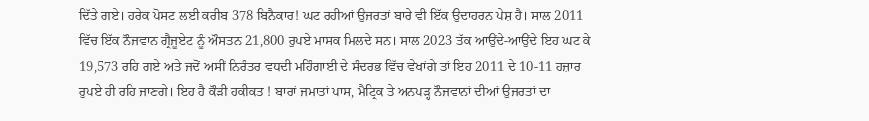ਦਿੱਤੇ ਗਏ। ਹਰੇਕ ਪੋਸਟ ਲਈ ਕਰੀਬ 378 ਬਿਨੈਕਾਰ! ਘਟ ਰਹੀਆਂ ਉਜਰਤਾਂ ਬਾਰੇ ਵੀ ਇੱਕ ਉਦਾਹਰਨ ਪੇਸ਼ ਹੈ। ਸਾਲ 2011 ਵਿੱਚ ਇੱਕ ਨੌਜਵਾਨ ਗ੍ਰੈਜੂਏਟ ਨੂੰ ਔਸਤਨ 21,800 ਰੁਪਏ ਮਾਸਕ ਮਿਲਦੇ ਸਨ। ਸਾਲ 2023 ਤੱਕ ਆਉਂਦੇ-ਆਉਂਦੇ ਇਹ ਘਟ ਕੇ 19,573 ਰਹਿ ਗਏ ਅਤੇ ਜਦੋਂ ਅਸੀਂ ਨਿਰੰਤਰ ਵਧਦੀ ਮਹਿੰਗਾਈ ਦੇ ਸੰਦਰਭ ਵਿੱਚ ਵੇਖਾਂਗੇ ਤਾਂ ਇਹ 2011 ਦੇ 10-11 ਹਜ਼ਾਰ ਰੁਪਏ ਹੀ ਰਹਿ ਜਾਣਗੇ। ਇਹ ਹੈ ਕੌੜੀ ਹਕੀਕਤ ! ਬਾਰਾਂ ਜਮਾਤਾਂ ਪਾਸ, ਮੈਟ੍ਰਿਕ ਤੇ ਅਨਪੜ੍ਹ ਨੌਜਵਾਨਾਂ ਦੀਆਂ ਉਜਰਤਾਂ ਦਾ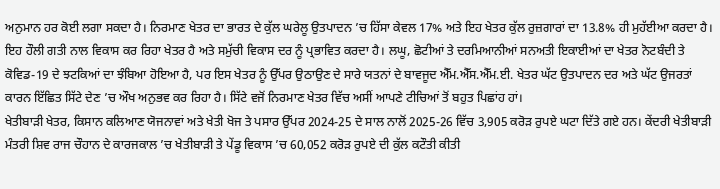ਅਨੁਮਾਨ ਹਰ ਕੋਈ ਲਗਾ ਸਕਦਾ ਹੈ। ਨਿਰਮਾਣ ਖੇਤਰ ਦਾ ਭਾਰਤ ਦੇ ਕੁੱਲ ਘਰੇਲੂ ਉਤਪਾਦਨ ’ਚ ਹਿੱਸਾ ਕੇਵਲ 17% ਅਤੇ ਇਹ ਖੇਤਰ ਕੁੱਲ ਰੁਜ਼ਗਾਰਾਂ ਦਾ 13.8% ਹੀ ਮੁਹੱਈਆ ਕਰਦਾ ਹੈ। ਇਹ ਹੌਲੀ ਗਤੀ ਨਾਲ ਵਿਕਾਸ ਕਰ ਰਿਹਾ ਖੇਤਰ ਹੈ ਅਤੇ ਸਮੁੱਚੀ ਵਿਕਾਸ ਦਰ ਨੂੰ ਪ੍ਰਭਾਵਿਤ ਕਰਦਾ ਹੈ। ਲਘੂ, ਛੋਟੀਆਂ ਤੇ ਦਰਮਿਆਨੀਆਂ ਸਨਅਤੀ ਇਕਾਈਆਂ ਦਾ ਖੇਤਰ ਨੋਟਬੰਦੀ ਤੇ ਕੋਵਿਡ-19 ਦੇ ਝਟਕਿਆਂ ਦਾ ਝੰਬਿਆ ਹੋਇਆ ਹੈ, ਪਰ ਇਸ ਖੇਤਰ ਨੂੰ ਉੱਪਰ ਉਠਾਉਣ ਦੇ ਸਾਰੇ ਯਤਨਾਂ ਦੇ ਬਾਵਜੂਦ ਐੱਮ.ਐੱਸ.ਐੱਮ.ਈ. ਖੇਤਰ ਘੱਟ ਉਤਪਾਦਨ ਦਰ ਅਤੇ ਘੱਟ ਉਜਰਤਾਂ ਕਾਰਨ ਇੱਛਿਤ ਸਿੱਟੇ ਦੇਣ ’ਚ ਔਖ ਅਨੁਭਵ ਕਰ ਰਿਹਾ ਹੈ। ਸਿੱਟੇ ਵਜੋਂ ਨਿਰਮਾਣ ਖੇਤਰ ਵਿੱਚ ਅਸੀਂ ਆਪਣੇ ਟੀਚਿਆਂ ਤੋਂ ਬਹੁਤ ਪਿਛਾਂਹ ਹਾਂ।
ਖੇਤੀਬਾੜੀ ਖੇਤਰ, ਕਿਸਾਨ ਕਲਿਆਣ ਯੋਜਨਾਵਾਂ ਅਤੇ ਖੇਤੀ ਖੋਜ ਤੇ ਪਸਾਰ ਉੱਪਰ 2024-25 ਦੇ ਸਾਲ ਨਾਲੋਂ 2025-26 ਵਿੱਚ 3,905 ਕਰੋੜ ਰੁਪਏ ਘਟਾ ਦਿੱਤੇ ਗਏ ਹਨ। ਕੇਂਦਰੀ ਖੇਤੀਬਾੜੀ ਮੰਤਰੀ ਸ਼ਿਵ ਰਾਜ ਚੌਹਾਨ ਦੇ ਕਾਰਜਕਾਲ ’ਚ ਖੇਤੀਬਾੜੀ ਤੇ ਪੇਂਡੂ ਵਿਕਾਸ ’ਚ 60,052 ਕਰੋੜ ਰੁਪਏ ਦੀ ਕੁੱਲ ਕਟੌਤੀ ਕੀਤੀ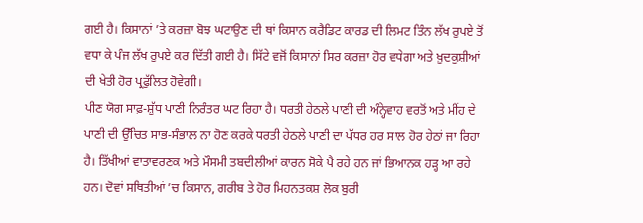ਗਈ ਹੈ। ਕਿਸਾਨਾਂ ’ਤੇ ਕਰਜ਼ਾ ਬੋਝ ਘਟਾਉਣ ਦੀ ਥਾਂ ਕਿਸਾਨ ਕਰੈਡਿਟ ਕਾਰਡ ਦੀ ਲਿਮਟ ਤਿੰਨ ਲੱਖ ਰੁਪਏ ਤੋਂ ਵਧਾ ਕੇ ਪੰਜ ਲੱਖ ਰੁਪਏ ਕਰ ਦਿੱਤੀ ਗਈ ਹੈ। ਸਿੱਟੇ ਵਜੋਂ ਕਿਸਾਨਾਂ ਸਿਰ ਕਰਜ਼ਾ ਹੋਰ ਵਧੇਗਾ ਅਤੇ ਖ਼ੁਦਕੁਸ਼ੀਆਂ ਦੀ ਖੇਤੀ ਹੋਰ ਪ੍ਰਫੁੱਲਿਤ ਹੋਵੇਗੀ।
ਪੀਣ ਯੋਗ ਸਾਫ਼-ਸ਼ੁੱਧ ਪਾਣੀ ਨਿਰੰਤਰ ਘਟ ਰਿਹਾ ਹੈ। ਧਰਤੀ ਹੇਠਲੇ ਪਾਣੀ ਦੀ ਅੰਨ੍ਹੇਵਾਹ ਵਰਤੋਂ ਅਤੇ ਮੀਂਹ ਦੇ ਪਾਣੀ ਦੀ ਉੱਚਿਤ ਸਾਭ-ਸੰਭਾਲ ਨਾ ਹੋਣ ਕਰਕੇ ਧਰਤੀ ਹੇਠਲੇ ਪਾਣੀ ਦਾ ਪੱਧਰ ਹਰ ਸਾਲ ਹੋਰ ਹੇਠਾਂ ਜਾ ਰਿਹਾ ਹੈ। ਤਿੱਖੀਆਂ ਵਾਤਾਵਰਣਕ ਅਤੇ ਮੌਸਮੀ ਤਬਦੀਲੀਆਂ ਕਾਰਨ ਸੋਕੇ ਪੈ ਰਹੇ ਹਨ ਜਾਂ ਭਿਆਨਕ ਹੜ੍ਹ ਆ ਰਹੇ ਹਨ। ਦੋਵਾਂ ਸਥਿਤੀਆਂ ’ਚ ਕਿਸਾਨ, ਗਰੀਬ ਤੇ ਹੋਰ ਮਿਹਨਤਕਸ਼ ਲੋਕ ਬੁਰੀ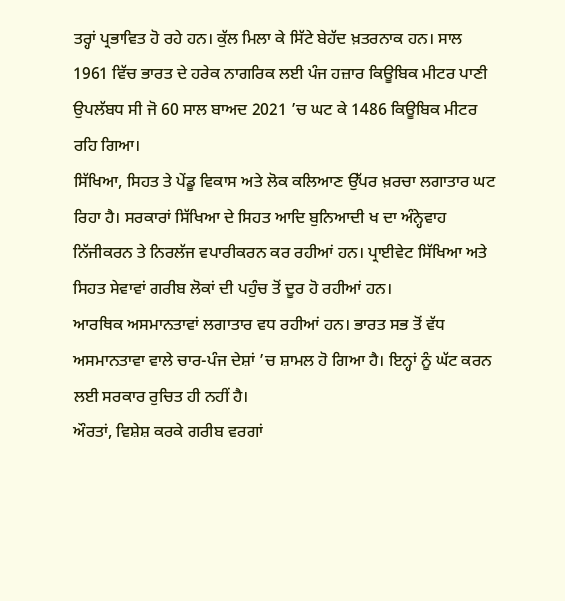ਤਰ੍ਹਾਂ ਪ੍ਰਭਾਵਿਤ ਹੋ ਰਹੇ ਹਨ। ਕੁੱਲ ਮਿਲਾ ਕੇ ਸਿੱਟੇ ਬੇਹੱਦ ਖ਼ਤਰਨਾਕ ਹਨ। ਸਾਲ 1961 ਵਿੱਚ ਭਾਰਤ ਦੇ ਹਰੇਕ ਨਾਗਰਿਕ ਲਈ ਪੰਜ ਹਜ਼ਾਰ ਕਿਊਬਿਕ ਮੀਟਰ ਪਾਣੀ ਉਪਲੱਬਧ ਸੀ ਜੋ 60 ਸਾਲ ਬਾਅਦ 2021 ’ਚ ਘਟ ਕੇ 1486 ਕਿਊਬਿਕ ਮੀਟਰ ਰਹਿ ਗਿਆ।
ਸਿੱਖਿਆ, ਸਿਹਤ ਤੇ ਪੇਂਡੂ ਵਿਕਾਸ ਅਤੇ ਲੋਕ ਕਲਿਆਣ ਉੱਪਰ ਖ਼ਰਚਾ ਲਗਾਤਾਰ ਘਟ ਰਿਹਾ ਹੈ। ਸਰਕਾਰਾਂ ਸਿੱਖਿਆ ਦੇ ਸਿਹਤ ਆਦਿ ਬੁਨਿਆਦੀ ਖ ਦਾ ਅੰਨ੍ਹੇਵਾਹ ਨਿੱਜੀਕਰਨ ਤੇ ਨਿਰਲੱਜ ਵਪਾਰੀਕਰਨ ਕਰ ਰਹੀਆਂ ਹਨ। ਪ੍ਰਾਈਵੇਟ ਸਿੱਖਿਆ ਅਤੇ ਸਿਹਤ ਸੇਵਾਵਾਂ ਗਰੀਬ ਲੋਕਾਂ ਦੀ ਪਹੁੰਚ ਤੋਂ ਦੂਰ ਹੋ ਰਹੀਆਂ ਹਨ।
ਆਰਥਿਕ ਅਸਮਾਨਤਾਵਾਂ ਲਗਾਤਾਰ ਵਧ ਰਹੀਆਂ ਹਨ। ਭਾਰਤ ਸਭ ਤੋਂ ਵੱਧ ਅਸਮਾਨਤਾਵਾ ਵਾਲੇ ਚਾਰ-ਪੰਜ ਦੇਸ਼ਾਂ ’ਚ ਸ਼ਾਮਲ ਹੋ ਗਿਆ ਹੈ। ਇਨ੍ਹਾਂ ਨੂੰ ਘੱਟ ਕਰਨ ਲਈ ਸਰਕਾਰ ਰੁਚਿਤ ਹੀ ਨਹੀਂ ਹੈ।
ਔਰਤਾਂ, ਵਿਸ਼ੇਸ਼ ਕਰਕੇ ਗਰੀਬ ਵਰਗਾਂ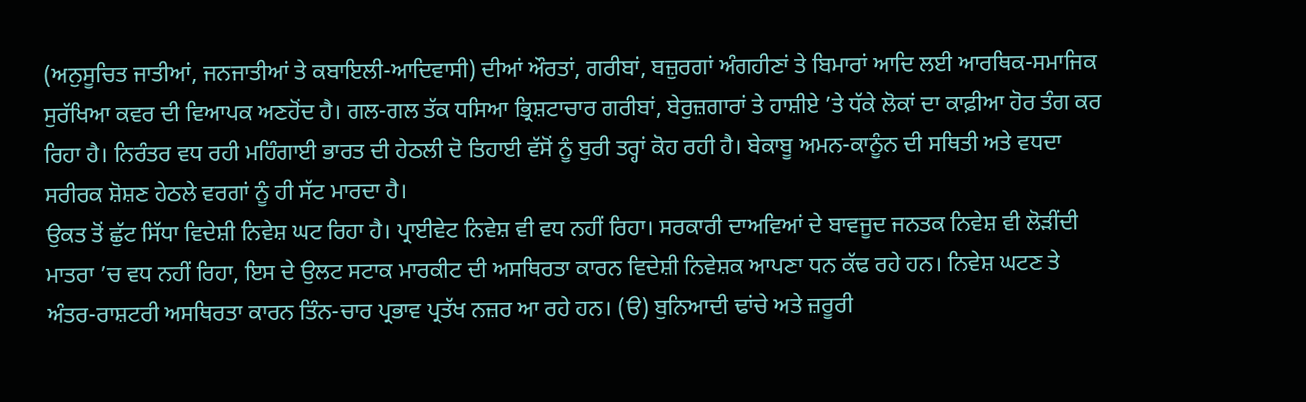(ਅਨੁਸੂਚਿਤ ਜਾਤੀਆਂ, ਜਨਜਾਤੀਆਂ ਤੇ ਕਬਾਇਲੀ-ਆਦਿਵਾਸੀ) ਦੀਆਂ ਔਰਤਾਂ, ਗਰੀਬਾਂ, ਬਜ਼ੁਰਗਾਂ ਅੰਗਹੀਣਾਂ ਤੇ ਬਿਮਾਰਾਂ ਆਦਿ ਲਈ ਆਰਥਿਕ-ਸਮਾਜਿਕ ਸੁਰੱਖਿਆ ਕਵਰ ਦੀ ਵਿਆਪਕ ਅਣਹੋਂਦ ਹੈ। ਗਲ-ਗਲ ਤੱਕ ਧਸਿਆ ਭ੍ਰਿਸ਼ਟਾਚਾਰ ਗਰੀਬਾਂ, ਬੇਰੁਜ਼ਗਾਰਾਂ ਤੇ ਹਾਸ਼ੀਏ ’ਤੇ ਧੱਕੇ ਲੋਕਾਂ ਦਾ ਕਾਫ਼ੀਆ ਹੋਰ ਤੰਗ ਕਰ ਰਿਹਾ ਹੈ। ਨਿਰੰਤਰ ਵਧ ਰਹੀ ਮਹਿੰਗਾਈ ਭਾਰਤ ਦੀ ਹੇਠਲੀ ਦੋ ਤਿਹਾਈ ਵੱਸੋਂ ਨੂੰ ਬੁਰੀ ਤਰ੍ਹਾਂ ਕੋਹ ਰਹੀ ਹੈ। ਬੇਕਾਬੂ ਅਮਨ-ਕਾਨੂੰਨ ਦੀ ਸਥਿਤੀ ਅਤੇ ਵਧਦਾ ਸਰੀਰਕ ਸ਼ੋਸ਼ਣ ਹੇਠਲੇ ਵਰਗਾਂ ਨੂੰ ਹੀ ਸੱਟ ਮਾਰਦਾ ਹੈ।
ਉਕਤ ਤੋਂ ਛੁੱਟ ਸਿੱਧਾ ਵਿਦੇਸ਼ੀ ਨਿਵੇਸ਼ ਘਟ ਰਿਹਾ ਹੈ। ਪ੍ਰਾਈਵੇਟ ਨਿਵੇਸ਼ ਵੀ ਵਧ ਨਹੀਂ ਰਿਹਾ। ਸਰਕਾਰੀ ਦਾਅਵਿਆਂ ਦੇ ਬਾਵਜੂਦ ਜਨਤਕ ਨਿਵੇਸ਼ ਵੀ ਲੋੜੀਂਦੀ ਮਾਤਰਾ ’ਚ ਵਧ ਨਹੀਂ ਰਿਹਾ, ਇਸ ਦੇ ਉਲਟ ਸਟਾਕ ਮਾਰਕੀਟ ਦੀ ਅਸਥਿਰਤਾ ਕਾਰਨ ਵਿਦੇਸ਼ੀ ਨਿਵੇਸ਼ਕ ਆਪਣਾ ਧਨ ਕੱਢ ਰਹੇ ਹਨ। ਨਿਵੇਸ਼ ਘਟਣ ਤੇ ਅੰਤਰ-ਰਾਸ਼ਟਰੀ ਅਸਥਿਰਤਾ ਕਾਰਨ ਤਿੰਨ-ਚਾਰ ਪ੍ਰਭਾਵ ਪ੍ਰਤੱਖ ਨਜ਼ਰ ਆ ਰਹੇ ਹਨ। (ੳ) ਬੁਨਿਆਦੀ ਢਾਂਚੇ ਅਤੇ ਜ਼ਰੂਰੀ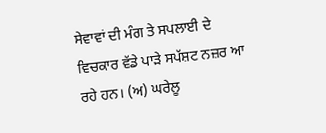ਸੇਵਾਵਾਂ ਦੀ ਮੰਗ ਤੇ ਸਪਲਾਈ ਦੇ ਵਿਚਕਾਰ ਵੱਡੇ ਪਾੜੇ ਸਪੱਸ਼ਟ ਨਜ਼ਰ ਆ ਰਹੇ ਹਨ। (ਅ) ਘਰੇਲੂ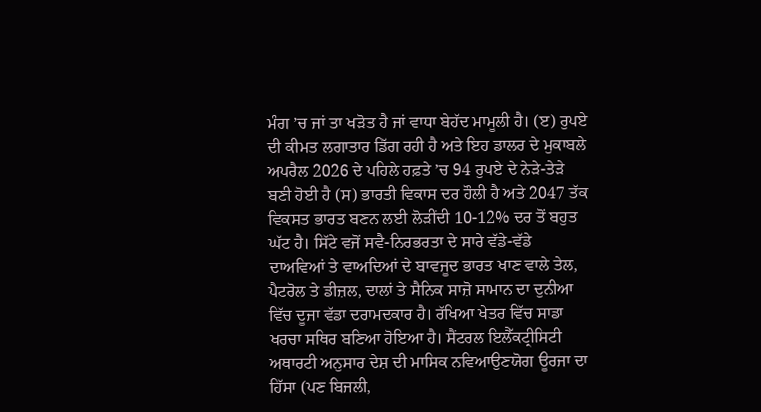ਮੰਗ ’ਚ ਜਾਂ ਤਾ ਖੜੋਤ ਹੈ ਜਾਂ ਵਾਧਾ ਬੇਹੱਦ ਮਾਮੂਲੀ ਹੈ। (ੲ) ਰੁਪਏ ਦੀ ਕੀਮਤ ਲਗਾਤਾਰ ਡਿੱਗ ਰਹੀ ਹੈ ਅਤੇ ਇਹ ਡਾਲਰ ਦੇ ਮੁਕਾਬਲੇ ਅਪਰੈਲ 2026 ਦੇ ਪਹਿਲੇ ਹਫ਼ਤੇ ’ਚ 94 ਰੁਪਏ ਦੇ ਨੇੜੇ-ਤੇੜੇ ਬਣੀ ਹੋਈ ਹੈ (ਸ) ਭਾਰਤੀ ਵਿਕਾਸ ਦਰ ਹੌਲੀ ਹੈ ਅਤੇ 2047 ਤੱਕ ਵਿਕਸਤ ਭਾਰਤ ਬਣਨ ਲਈ ਲੋੜੀਂਦੀ 10-12% ਦਰ ਤੋਂ ਬਹੁਤ ਘੱਟ ਹੈ। ਸਿੱਟੇ ਵਜੋਂ ਸਵੈ-ਨਿਰਭਰਤਾ ਦੇ ਸਾਰੇ ਵੱਡੇ-ਵੱਡੇ ਦਾਅਵਿਆਂ ਤੇ ਵਾਅਦਿਆਂ ਦੇ ਬਾਵਜੂਦ ਭਾਰਤ ਖਾਣ ਵਾਲੇ ਤੇਲ, ਪੈਟਰੋਲ ਤੇ ਡੀਜ਼ਲ, ਦਾਲਾਂ ਤੇ ਸੈਨਿਕ ਸਾਜ਼ੋ ਸਾਮਾਨ ਦਾ ਦੁਨੀਆ ਵਿੱਚ ਦੂਜਾ ਵੱਡਾ ਦਰਾਮਦਕਾਰ ਹੈ। ਰੱਖਿਆ ਖੇਤਰ ਵਿੱਚ ਸਾਡਾ ਖਰਚਾ ਸਥਿਰ ਬਣਿਆ ਹੋਇਆ ਹੈ। ਸੈਂਟਰਲ ਇਲੈੱਕਟ੍ਰੀਸਿਟੀ ਅਥਾਰਟੀ ਅਨੁਸਾਰ ਦੇਸ਼ ਦੀ ਮਾਸਿਕ ਨਵਿਆਉਣਯੋਗ ਊਰਜਾ ਦਾ ਹਿੱਸਾ (ਪਣ ਬਿਜਲੀ,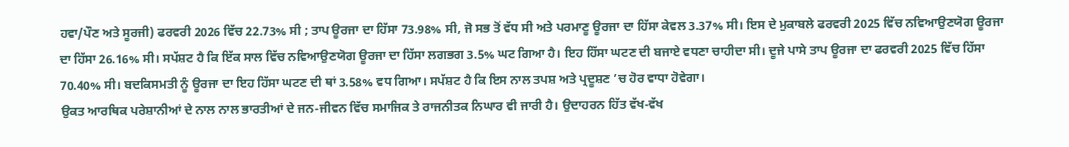ਹਵਾ/ਪੌਣ ਅਤੇ ਸੂਰਜੀ) ਫਰਵਰੀ 2026 ਵਿੱਚ 22.73% ਸੀ ; ਤਾਪ ਊਰਜਾ ਦਾ ਹਿੱਸਾ 73.98% ਸੀ, ਜੋ ਸਭ ਤੋਂ ਵੱਧ ਸੀ ਅਤੇ ਪਰਮਾਣੂ ਊਰਜਾ ਦਾ ਹਿੱਸਾ ਕੇਵਲ 3.37% ਸੀ। ਇਸ ਦੇ ਮੁਕਾਬਲੇ ਫਰਵਰੀ 2025 ਵਿੱਚ ਨਵਿਆਉਣਯੋਗ ਊਰਜਾ ਦਾ ਹਿੱਸਾ 26.16% ਸੀ। ਸਪੱਸ਼ਟ ਹੈ ਕਿ ਇੱਕ ਸਾਲ ਵਿੱਚ ਨਵਿਆਉਣਯੋਗ ਊਰਜਾ ਦਾ ਹਿੱਸਾ ਲਗਭਗ 3.5% ਘਟ ਗਿਆ ਹੈ। ਇਹ ਹਿੱਸਾ ਘਟਣ ਦੀ ਬਜਾਏ ਵਧਣਾ ਚਾਹੀਦਾ ਸੀ। ਦੂਜੇ ਪਾਸੇ ਤਾਪ ਊਰਜਾ ਦਾ ਫਰਵਰੀ 2025 ਵਿੱਚ ਹਿੱਸਾ 70.40% ਸੀ। ਬਦਕਿਸਮਤੀ ਨੂੰ ਊਰਜਾ ਦਾ ਇਹ ਹਿੱਸਾ ਘਟਣ ਦੀ ਥਾਂ 3.58% ਵਧ ਗਿਆ। ਸਪੱਸ਼ਟ ਹੈ ਕਿ ਇਸ ਨਾਲ ਤਪਸ਼ ਅਤੇ ਪ੍ਰਦੂਸ਼ਣ ’ਚ ਹੋਰ ਵਾਧਾ ਹੋਵੇਗਾ।
ਉਕਤ ਆਰਥਿਕ ਪਰੇਸ਼ਾਨੀਆਂ ਦੇ ਨਾਲ ਨਾਲ ਭਾਰਤੀਆਂ ਦੇ ਜਨ-ਜੀਵਨ ਵਿੱਚ ਸਮਾਜਿਕ ਤੇ ਰਾਜਨੀਤਕ ਨਿਘਾਰ ਵੀ ਜਾਰੀ ਹੈ। ਉਦਾਹਰਨ ਹਿੱਤ ਵੱਖ-ਵੱਖ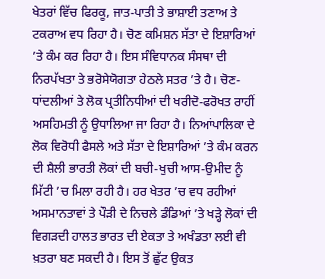ਖੇਤਰਾਂ ਵਿੱਚ ਫਿਰਕੂ, ਜਾਤ-ਪਾਤੀ ਤੇ ਭਾਸ਼ਾਈ ਤਣਾਅ ਤੇ ਟਕਰਾਅ ਵਧ ਰਿਹਾ ਹੈ। ਚੋਣ ਕਮਿਸ਼ਨ ਸੱਤਾ ਦੇ ਇਸ਼ਾਰਿਆਂ ’ਤੇ ਕੰਮ ਕਰ ਰਿਹਾ ਹੈ। ਇਸ ਸੰਵਿਧਾਨਕ ਸੰਸਥਾ ਦੀ ਨਿਰਪੱਖਤਾ ਤੇ ਭਰੋਸੇਯੋਗਤਾ ਹੇਠਲੇ ਸਤਰ ’ਤੇ ਹੈ। ਚੋਣ-ਧਾਂਦਲੀਆਂ ਤੇ ਲੋਕ ਪ੍ਰਤੀਨਿਧੀਆਂ ਦੀ ਖਰੀਦੋ-ਫਰੋਖਤ ਰਾਹੀਂ ਅਸਹਿਮਤੀ ਨੂੰ ਉਧਾਲਿਆ ਜਾ ਰਿਹਾ ਹੈ। ਨਿਆਂਪਾਲਿਕਾ ਦੇ ਲੋਕ ਵਿਰੋਧੀ ਫੈਸਲੇ ਅਤੇ ਸੱਤਾ ਦੇ ਇਸ਼ਾਰਿਆਂ ’ਤੇ ਕੰਮ ਕਰਨ ਦੀ ਸ਼ੈਲੀ ਭਾਰਤੀ ਲੋਕਾਂ ਦੀ ਬਚੀ-ਖੁਚੀ ਆਸ-ਉਮੀਦ ਨੂੰ ਮਿੱਟੀ ’ਚ ਮਿਲਾ ਰਹੀ ਹੈ। ਹਰ ਖੇਤਰ ’ਚ ਵਧ ਰਹੀਆਂ ਅਸਮਾਨਤਾਵਾਂ ਤੇ ਪੌੜੀ ਦੇ ਨਿਚਲੇ ਡੰਡਿਆਂ ’ਤੇ ਖੜ੍ਹੇ ਲੋਕਾਂ ਦੀ ਵਿਗੜਦੀ ਹਾਲਤ ਭਾਰਤ ਦੀ ਏਕਤਾ ਤੇ ਅਖੰਡਤਾ ਲਈ ਵੀ ਖ਼ਤਰਾ ਬਣ ਸਕਦੀ ਹੈ। ਇਸ ਤੋਂ ਛੁੱਟ ਉਕਤ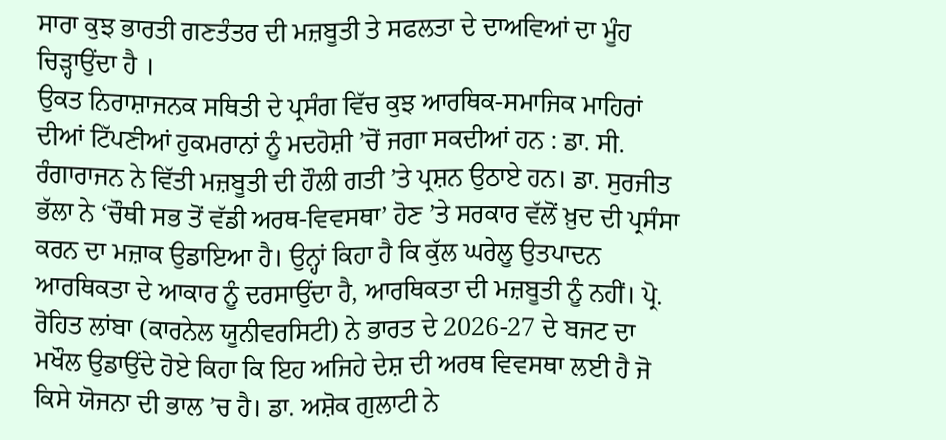ਸਾਰਾ ਕੁਝ ਭਾਰਤੀ ਗਣਤੰਤਰ ਦੀ ਮਜ਼ਬੂਤੀ ਤੇ ਸਫਲਤਾ ਦੇ ਦਾਅਵਿਆਂ ਦਾ ਮੂੰਹ ਚਿੜ੍ਹਾਉਂਦਾ ਹੈ ।
ਉਕਤ ਨਿਰਾਸ਼ਾਜਨਕ ਸਥਿਤੀ ਦੇ ਪ੍ਰਸੰਗ ਵਿੱਚ ਕੁਝ ਆਰਥਿਕ-ਸਮਾਜਿਕ ਮਾਹਿਰਾਂ ਦੀਆਂ ਟਿੱਪਣੀਆਂ ਹੁਕਮਰਾਨਾਂ ਨੂੰ ਮਦਹੋਸ਼ੀ ’ਚੋਂ ਜਗਾ ਸਕਦੀਆਂ ਹਨ : ਡਾ. ਸੀ. ਰੰਗਾਰਾਜਨ ਨੇ ਵਿੱਤੀ ਮਜ਼ਬੂਤੀ ਦੀ ਹੌਲੀ ਗਤੀ ’ਤੇ ਪ੍ਰਸ਼ਨ ਉਠਾਏ ਹਨ। ਡਾ. ਸੁਰਜੀਤ ਭੱਲਾ ਨੇ ‘ਚੌਥੀ ਸਭ ਤੋਂ ਵੱਡੀ ਅਰਥ-ਵਿਵਸਥਾ’ ਹੋਣ ’ਤੇ ਸਰਕਾਰ ਵੱਲੋਂ ਖ਼ੁਦ ਦੀ ਪ੍ਰਸੰਸਾ ਕਰਨ ਦਾ ਮਜ਼ਾਕ ਉਡਾਇਆ ਹੈ। ਉਨ੍ਹਾਂ ਕਿਹਾ ਹੈ ਕਿ ਕੁੱਲ ਘਰੇਲੂ ਉਤਪਾਦਨ ਆਰਥਿਕਤਾ ਦੇ ਆਕਾਰ ਨੂੰ ਦਰਸਾਉਂਦਾ ਹੈ, ਆਰਥਿਕਤਾ ਦੀ ਮਜ਼ਬੂਤੀ ਨੂੰ ਨਹੀਂ। ਪ੍ਰੋ. ਰੋਹਿਤ ਲਾਂਬਾ (ਕਾਰਨੇਲ ਯੂਨੀਵਰਸਿਟੀ) ਨੇ ਭਾਰਤ ਦੇ 2026-27 ਦੇ ਬਜਟ ਦਾ ਮਖੌਲ ਉਡਾਉਂਦੇ ਹੋਏ ਕਿਹਾ ਕਿ ਇਹ ਅਜਿਹੇ ਦੇਸ਼ ਦੀ ਅਰਥ ਵਿਵਸਥਾ ਲਈ ਹੈ ਜੋ ਕਿਸੇ ਯੋਜਨਾ ਦੀ ਭਾਲ ’ਚ ਹੈ। ਡਾ. ਅਸ਼ੋਕ ਗੁਲਾਟੀ ਨੇ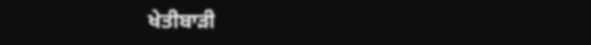ਖੇਤੀਬਾੜੀ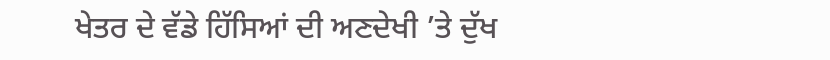ਖੇਤਰ ਦੇ ਵੱਡੇ ਹਿੱਸਿਆਂ ਦੀ ਅਣਦੇਖੀ ’ਤੇ ਦੁੱਖ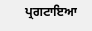ਪ੍ਰਗਟਾਇਆ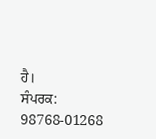ਹੈ।
ਸੰਪਰਕ: 98768-01268